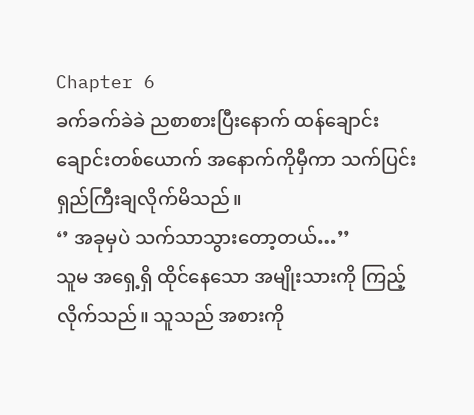Chapter 6
ခက်ခက်ခဲခဲ ညစာစားပြီးနောက် ထန်ချောင်းချောင်းတစ်ယောက် အနောက်ကိုမှီကာ သက်ပြင်းရှည်ကြီးချလိုက်မိသည်။
‘’ အခုမှပဲ သက်သာသွားတော့တယ်…’’
သူမ အရှေ့ရှိ ထိုင်နေသော အမျိုးသားကို ကြည့်လိုက်သည်။ သူသည် အစားကို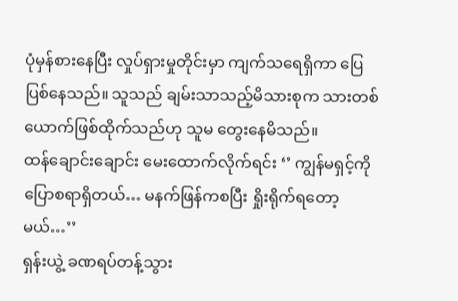ပုံမှန်စားနေပြီး လှုပ်ရှားမှုတိုင်းမှာ ကျက်သရေရှိကာ ပြေပြစ်နေသည်။ သူသည် ချမ်းသာသည့်မိသားစုက သားတစ်ယောက်ဖြစ်ထိုက်သည်ဟု သူမ တွေးနေမိသည်။
ထန်ချောင်းချောင်း မေးထောက်လိုက်ရင်း ‘’ ကျွန်မရှင့်ကိုပြောစရာရှိတယ်… မနက်ဖြန်ကစပြီး ရှိုးရိုက်ရတော့မယ်…’’
ရှန်းယွဲ့ ခဏရပ်တန့်သွား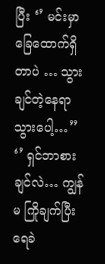ပြီး ‘’ မင်းမှာ ခြေထောက်ရှိတာပဲ … သွားချင်တဲ့နေရာသွားပေါ့…’’
‘’ ရှင်ဘာစားချင်လဲ… ကျွန်မ ကြိုချက်ပြီး ရေခဲ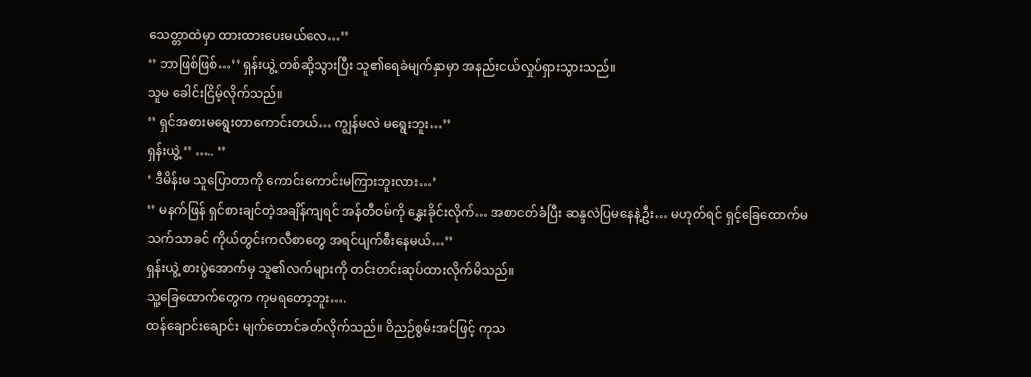သေတ္တာထဲမှာ ထားထားပေးမယ်လေ…’’
‘’ ဘာဖြစ်ဖြစ်…’’ ရှန်းယွဲ့ တစ်ဆို့သွားပြီး သူ၏ရေခဲမျက်နှာမှာ အနည်းငယ်လှုပ်ရှားသွားသည်။
သူမ ခေါင်းငြိမ့်လိုက်သည်။
‘’ ရှင်အစားမရွေးတာကောင်းတယ်… ကျွန်မလဲ မရွေးဘူး…’’
ရှန်းယွဲ့ ‘’ ….. ‘’
‘ ဒီမိန်းမ သူပြောတာကို ကောင်းကောင်းမကြားဘူးလား…’
‘’ မနက်ဖြန် ရှင်စားချင်တဲ့အချိန်ကျရင် အန်တီဝမ်ကို နွှေးခိုင်းလိုက်… အစာငတ်ခံပြီး ဆန္ဒလဲပြမနေနဲ့ဦး… မဟုတ်ရင် ရှင့်ခြေထောက်မသက်သာခင် ကိုယ်တွင်းကလီစာတွေ အရင်ပျက်စီးနေမယ်…’’
ရှန်းယွဲ့ စားပွဲအောက်မှ သူ၏လက်များကို တင်းတင်းဆုပ်ထားလိုက်မိသည်။
သူ့ခြေထောက်တွေက ကုမရတော့ဘူး….
ထန်ချောင်းချောင်း မျက်တောင်ခတ်လိုက်သည်။ ဝိညဉ်စွမ်းအင်ဖြင့် ကုသ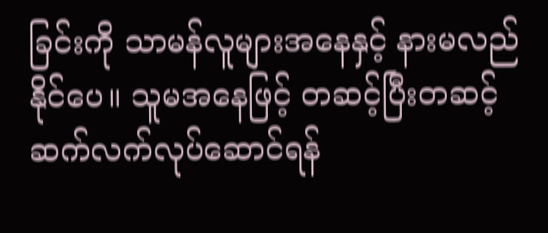ခြင်းကို သာမန်လူများအနေနှင့် နားမလည်နိုင်ပေ။ သူမအနေဖြင့် တဆင့်ပြီးတဆင့် ဆက်လက်လုပ်ဆောင်ရန်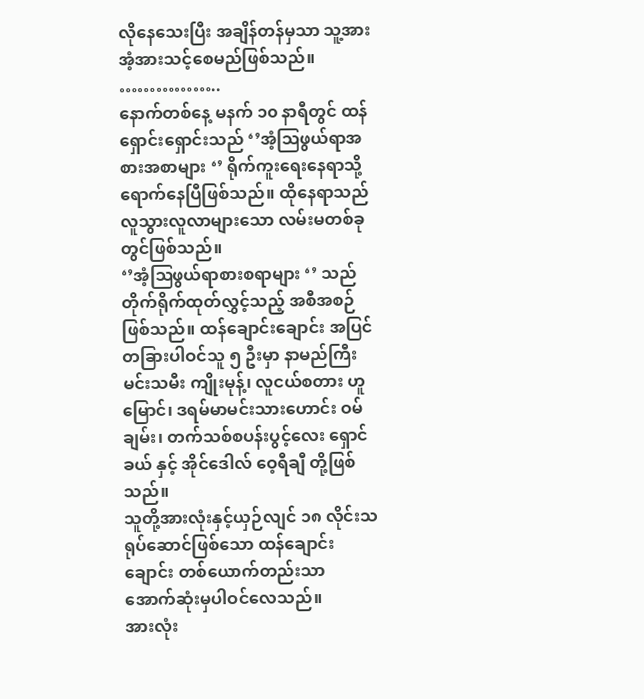လိုနေသေးပြီး အချိန်တန်မှသာ သူ့အား အံ့အားသင့်စေမည်ဖြစ်သည်။
……………..
နောက်တစ်နေ့ မနက် ၁၀ နာရီတွင် ထန်ရှောင်းရှောင်းသည် ‘’အံ့ဩဖွယ်ရာအစားအစာများ ‘’ ရိုက်ကူးရေးနေရာသို့ရောက်နေပြီဖြစ်သည်။ ထိုနေရာသည် လူသွားလူလာများသော လမ်းမတစ်ခုတွင်ဖြစ်သည်။
‘’အံ့ဩဖွယ်ရာစားစရာများ ‘’ သည် တိုက်ရိုက်ထုတ်လွှင့်သည့် အစီအစဉ်ဖြစ်သည်။ ထန်ချောင်းချောင်း အပြင် တခြားပါဝင်သူ ၅ ဦးမှာ နာမည်ကြီးမင်းသမီး ကျိုးမုန့်၊ လူငယ်စတား ဟူမြောင်၊ ဒရမ်မာမင်းသားဟောင်း ဝမ်ချမ်း၊ တက်သစ်စပန်းပွင့်လေး ရှောင်ခယ် နှင့် အိုင်ဒေါလ် ဝေ့ရီချီ တို့ဖြစ်သည်။
သူတို့အားလုံးနှင့်ယှဉ်လျင် ၁၈ လိုင်းသရုပ်ဆောင်ဖြစ်သော ထန်ချောင်းချောင်း တစ်ယောက်တည်းသာ အောက်ဆုံးမှပါဝင်လေသည်။
အားလုံး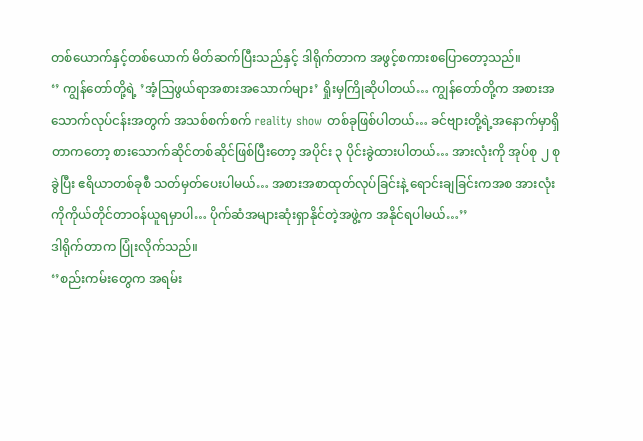တစ်ယောက်နှင့်တစ်ယောက် မိတ်ဆက်ပြီးသည်နှင့် ဒါရိုက်တာက အဖွင့်စကားစပြောတော့သည်။
‘’ ကျွန်တော်တို့ရဲ့ ’အံ့ဩဖွယ်ရာအစားအသောက်များ’ ရှိုးမှကြိုဆိုပါတယ်… ကျွန်တော်တို့က အစားအသောက်လုပ်ငန်းအတွက် အသစ်စက်စက် reality show တစ်ခုဖြစ်ပါတယ်… ခင်ဗျားတို့ရဲ့အနောက်မှာရှိတာကတော့ စားသောက်ဆိုင်တစ်ဆိုင်ဖြစ်ပြီးတော့ အပိုင်း ၃ ပိုင်းခွဲထားပါတယ်… အားလုံးကို အုပ်စု ၂ စုခွဲပြီး ဧရိယာတစ်ခုစီ သတ်မှတ်ပေးပါမယ်… အစားအစာထုတ်လုပ်ခြင်းနဲ့ ရောင်းချခြင်းကအစ အားလုံးကိုကိုယ်တိုင်တာဝန်ယူရမှာပါ… ပိုက်ဆံအများဆုံးရှာနိုင်တဲ့အဖွဲ့က အနိုင်ရပါမယ်…’’
ဒါရိုက်တာက ပြုံးလိုက်သည်။
‘’စည်းကမ်းတွေက အရမ်း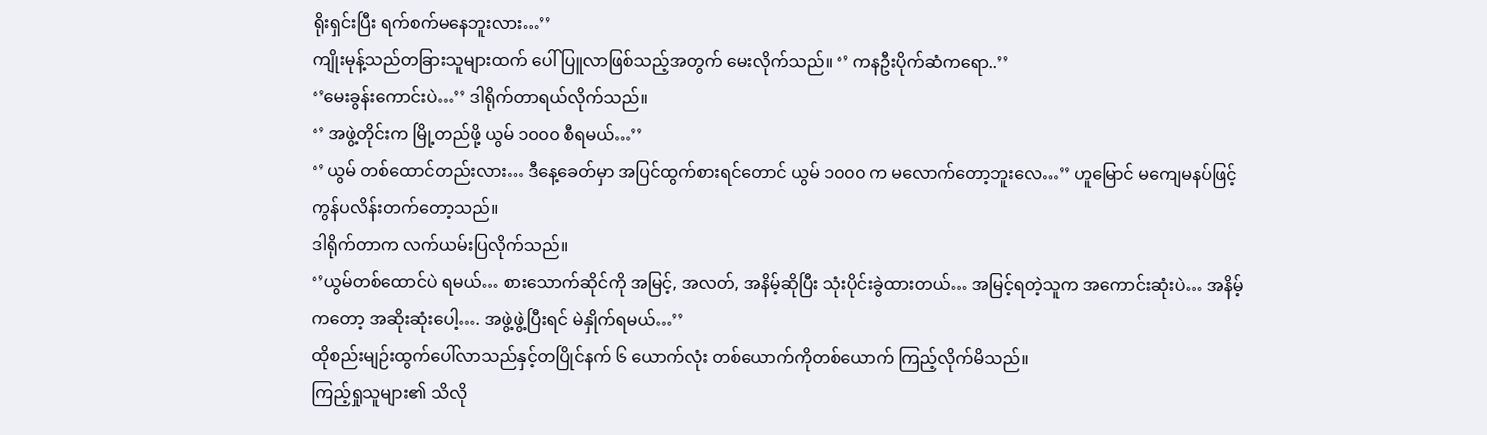ရိုးရှင်းပြီး ရက်စက်မနေဘူးလား…’’
ကျိုးမုန့်သည်တခြားသူများထက် ပေါ်ပြူလာဖြစ်သည့်အတွက် မေးလိုက်သည်။ ‘’ ကနဦးပိုက်ဆံကရော..’’
‘’မေးခွန်းကောင်းပဲ…’’ ဒါရိုက်တာရယ်လိုက်သည်။
‘’ အဖွဲ့တိုင်းက မြို့တည်ဖို့ ယွမ် ၁၀၀၀ စီရမယ်…’’
‘’ ယွမ် တစ်ထောင်တည်းလား… ဒီနေ့ခေတ်မှာ အပြင်ထွက်စားရင်တောင် ယွမ် ၁၀၀၀ က မလောက်တော့ဘူးလေ…’’ ဟူမြောင် မကျေမနပ်ဖြင့် ကွန်ပလိန်းတက်တော့သည်။
ဒါရိုက်တာက လက်ယမ်းပြလိုက်သည်။
‘’ယွမ်တစ်ထောင်ပဲ ရမယ်… စားသောက်ဆိုင်ကို အမြင့်, အလတ်, အနိမ့်ဆိုပြီး သုံးပိုင်းခွဲထားတယ်… အမြင့်ရတဲ့သူက အကောင်းဆုံးပဲ… အနိမ့်ကတော့ အဆိုးဆုံးပေါ့…. အဖွဲ့ဖွဲ့ပြီးရင် မဲနှိုက်ရမယ်…’’
ထိုစည်းမျဉ်းထွက်ပေါ်လာသည်နှင့်တပြိုင်နက် ၆ ယောက်လုံး တစ်ယောက်ကိုတစ်ယောက် ကြည့်လိုက်မိသည်။
ကြည့်ရှုသူများ၏ သိလို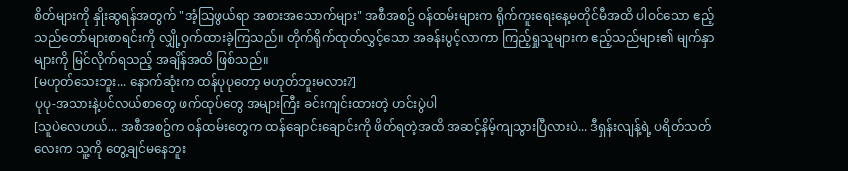စိတ်များကို နှိုးဆွရန်အတွက် "အံ့သြဖွယ်ရာ အစားအသောက်များ" အစီအစဥ် ဝန်ထမ်းများက ရိုက်ကူးရေးနေ့မတိုင်မီအထိ ပါဝင်သော ဧည့်သည်တော်များစာရင်းကို လျှို့ဝှက်ထားခဲ့ကြသည်။ တိုက်ရိုက်ထုတ်လွှင့်သော အခန်းပွင့်လာကာ ကြည့်ရှုသူများက ဧည့်သည်များ၏ မျက်နှာများကို မြင်လိုက်ရသည့် အချိန်အထိ ဖြစ်သည်။
[မဟုတ်သေးဘူး... နောက်ဆုံးက ထန်ပုပုတော့ မဟုတ်ဘူးမလား?]
ပုပု-အသားနဲ့ပင်လယ်စာတွေ ဖက်ထုပ်တွေ အများကြီး ခင်းကျင်းထားတဲ့ ဟင်းပွဲပါ
[သူပဲလေဟယ်... အစီအစဥ်က ဝန်ထမ်းတွေက ထန်ချောင်းချောင်းကို ဖိတ်ရတဲ့အထိ အဆင့်နိမ့်ကျသွားပြီလားပဲ... ဒီရှန်းလျန့်ရဲ့ ပရိတ်သတ်လေးက သူ့ကို တွေ့ချင်မနေဘူး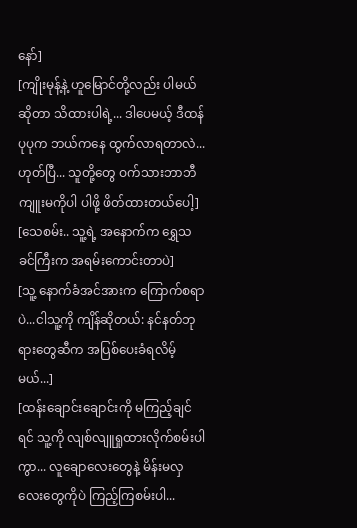နော်]
[ကျိုးမုန့်နဲ့ ဟူမြောင်တို့လည်း ပါမယ်ဆိုတာ သိထားပါရဲ့... ဒါပေမယ့် ဒီထန်ပုပုက ဘယ်ကနေ ထွက်လာရတာလဲ... ဟုတ်ပြီ... သူတို့တွေ ဝက်သားဘာဘီကျူးမကိုပါ ပါဖို့ ဖိတ်ထားတယ်ပေါ့]
[သေစမ်း.. သူ့ရဲ့ အနောက်က ရွှေသခင်ကြီးက အရမ်းကောင်းတာပဲ]
[သူ့ နောက်ခံအင်အားက ကြောက်စရာပဲ...ငါသူ့ကို ကျိန်ဆိုတယ်: နင်နတ်ဘုရားတွေဆီက အပြစ်ပေးခံရလိမ့်မယ်...]
[ထန်းချောင်းချောင်းကို မကြည့်ချင်ရင် သူ့ကို လျစ်လျူရှုထားလိုက်စမ်းပါကွာ... လူချောလေးတွေနဲ့ မိန်းမလှလေးတွေကိုပဲ ကြည့်ကြစမ်းပါ...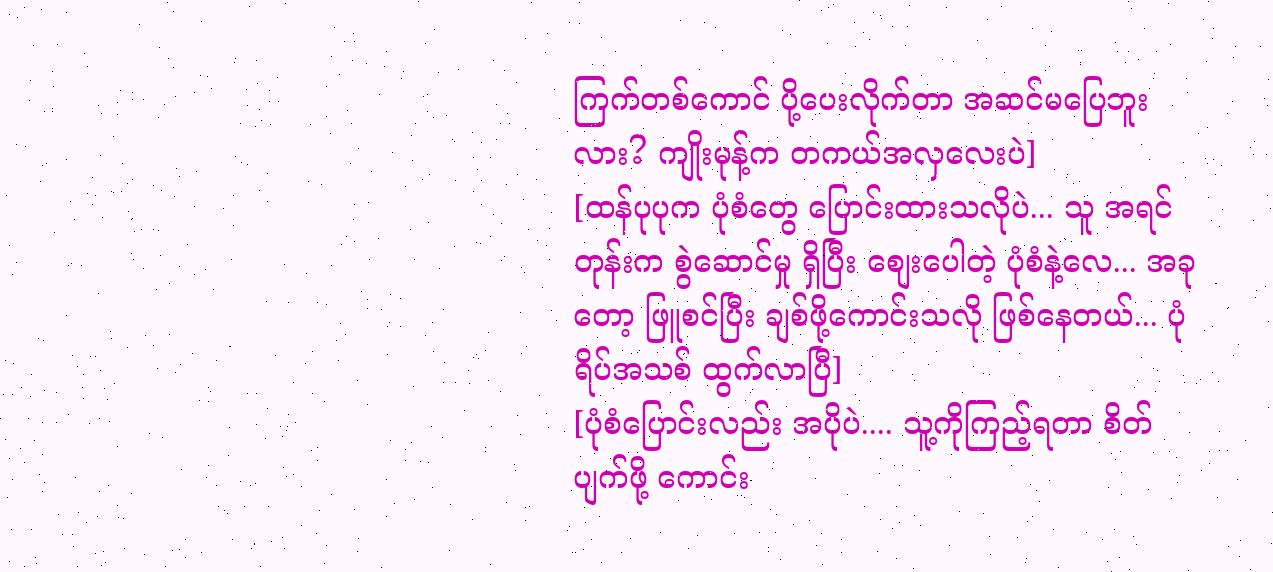ကြက်တစ်ကောင် ပို့ပေးလိုက်တာ အဆင်မပြေဘူးလား? ကျိုးမုန့်က တကယ်အလှလေးပဲ]
[ထန်ပုပုက ပုံစံတွေ ပြောင်းထားသလိုပဲ... သူ အရင်တုန်းက စွဲဆောင်မှု ရှိပြီး စျေးပေါတဲ့ ပုံစံနဲ့လေ... အခုတော့ ဖြူစင်ပြီး ချစ်ဖို့ကောင်းသလို ဖြစ်နေတယ်... ပုံရိပ်အသစ် ထွက်လာပြီ]
[ပုံစံပြောင်းလည်း အပိုပဲ.... သူ့ကိုကြည့်ရတာ စိတ်ပျက်ဖို့ ကောင်း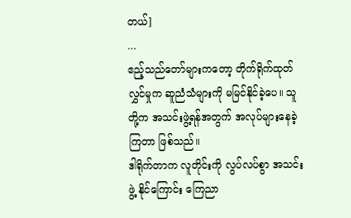တယ်]
...
ဧည့်သည်တော်များကတော့ တိုက်ရိုက်ထုတ်လွှင်မှုက ဆူညံသံများကို မမြင်နိုင်ခဲ့ပေ။ သူတို့က အသင်းဖွဲ့ရန်အတွက် အလုပ်များနေခဲ့ကြတာ ဖြစ်သည်။
ဒါရိုက်တာက လူတိုင်းကို လွပ်လပ်စွာ အသင်းဖွဲ့ နိုင်ကြောင်း ကြေညာ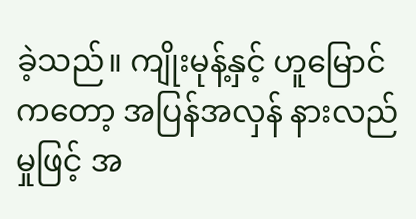ခဲ့သည်။ ကျိုးမုန့်နှင့် ဟူမြောင်ကတော့ အပြန်အလှန် နားလည်မှုဖြင့် အ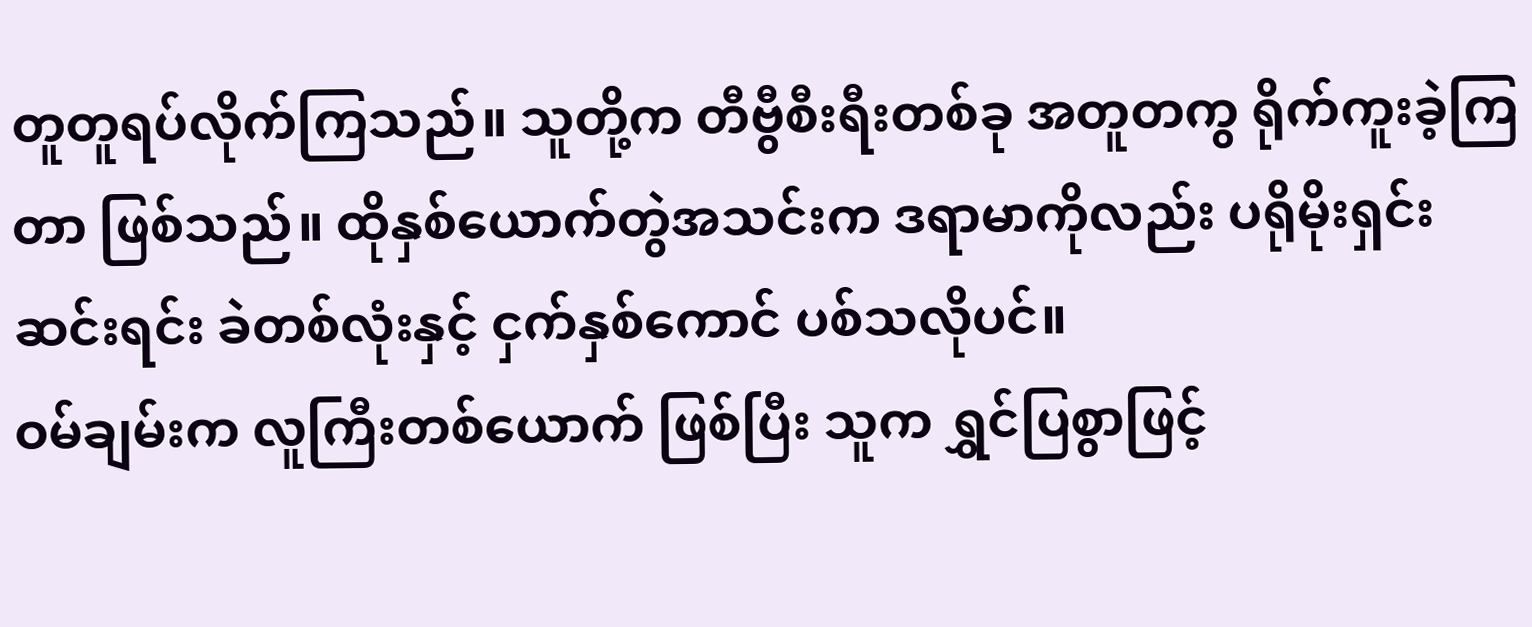တူတူရပ်လိုက်ကြသည်။ သူတို့က တီဗွီစီးရီးတစ်ခု အတူတကွ ရိုက်ကူးခဲ့ကြတာ ဖြစ်သည်။ ထိုနှစ်ယောက်တွဲအသင်းက ဒရာမာကိုလည်း ပရိုမိုးရှင်းဆင်းရင်း ခဲတစ်လုံးနှင့် ငှက်နှစ်ကောင် ပစ်သလိုပင်။
ဝမ်ချမ်းက လူကြီးတစ်ယောက် ဖြစ်ပြီး သူက ရွှင်ပြစွာဖြင့်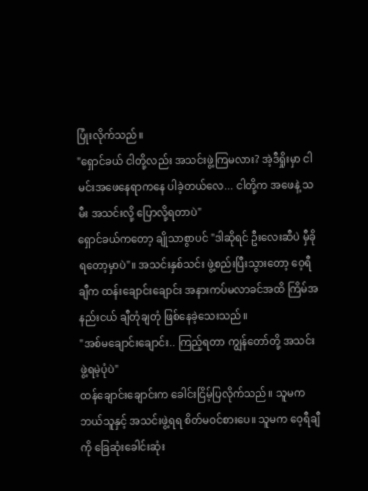ပြုံးလိုက်သည်။
"ရှောင်ခယ် ငါတို့လည်း အသင်းဖွဲ့ကြမလား? အဲ့ဒီရှိုးမှာ ငါမင်းအဖေနေရာကနေ ပါခဲ့တယ်လေ... ငါတို့က အဖေနဲ့ သမီး အသင်းလို့ ပြောလို့ရတာပဲ"
ရှောင်ခယ်ကတော့ ချိုသာစွာပင် "ဒါဆိုရင် ဦးလေးဆီပဲ မှီခိုရတော့မှာပဲ"။ အသင်းနှစ်သင်း ဖွဲ့စည်းပြီးသွားတော့ ဝေ့ရီချီက ထန်းချောင်းချောင်း အနားကပ်မလာခင်အထိ ကြိမ်အနည်းငယ် ချီတုံချတုံ ဖြစ်နေခဲ့သေးသည်။
"အစ်မချောင်းချောင်း.. ကြည့်ရတာ ကျွန်တော်တို့ အသင်းဖွဲ့ရမဲ့ပုံပဲ"
ထန်ချောင်းချောင်းက ခေါင်းငြိမ့်ပြလိုက်သည်။ သူမက ဘယ်သူနှင့် အသင်းဖွဲ့ရရ စိတ်မဝင်စားပေ။ သူမက ဝေ့ရီချီကို ခြေဆုံးခေါင်းဆုံး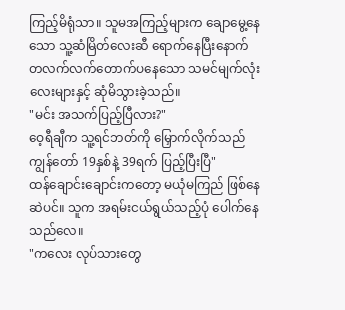ကြည့်မိရုံသာ။ သူမအကြည့်များက ချောမွေ့နေသော သူ့ဆံမြိတ်လေးဆီ ရောက်နေပြီးနောက် တလက်လက်တောက်ပနေသော သမင်မျက်လုံးလေးများနှင့် ဆုံမိသွားခဲ့သည်။
"မင်း အသက်ပြည့်ပြီလား?"
ဝေ့ရီချီက သူ့ရင်ဘတ်ကို မြှောက်လိုက်သည် ကျွန်တော် 19နှစ်နဲ့ 39ရက် ပြည့်ပြီးပြီ"
ထန်ချောင်းချောင်းကတော့ မယုံမကြည် ဖြစ်နေဆဲပင်။ သူက အရမ်းငယ်ရွယ်သည့်ပုံ ပေါက်နေသည်လေ။
"ကလေး လုပ်သားတွေ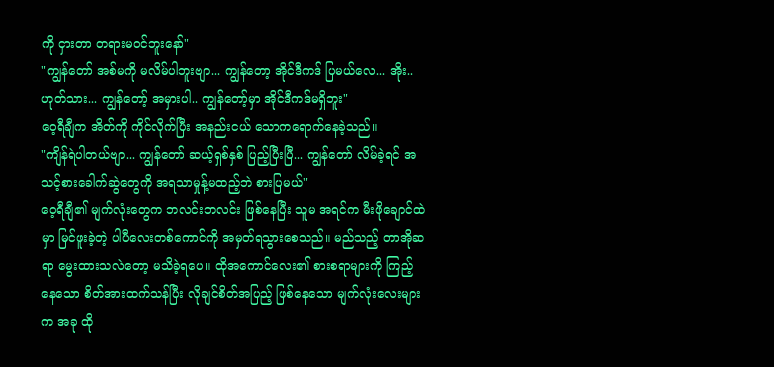ကို ငှားတာ တရားမဝင်ဘူးနော်"
"ကျွန်တော် အစ်မကို မလိမ်ပါဘူးဗျာ... ကျွန်တော့ အိုင်ဒီကဒ် ပြမယ်လေ... အိုး.. ဟုတ်သား... ကျွန်တော့် အမှားပါ.. ကျွန်တော့်မှာ အိုင်ဒီကဒ်မရှိဘူး"
ဝေ့ရီချီက အိတ်ကို ကိုင်လိုက်ပြီး အနည်းငယ် သောကရောက်နေခဲ့သည်။
"ကျိန်ရဲပါတယ်ဗျာ... ကျွန်တော် ဆယ့်ရှစ်နှစ် ပြည့်ပြီးပြီ... ကျွန်တော် လိမ်ခဲ့ရင် အသင့်စားခေါက်ဆွဲတွေကို အရသာမှုန့်မထည့်ဘဲ စားပြမယ်"
ဝေ့ရီချီ၏ မျက်လုံးတွေက ဘလင်းဘလင်း ဖြစ်နေပြီး သူမ အရင်က မီးဖိုချောင်ထဲမှာ မြင်ဖူးခဲ့တဲ့ ပါပီလေးတစ်ကောင်ကို အမှတ်ရသွားစေသည်။ မည်သည့် တာအိုဆရာ မွေးထားသလဲတော့ မသိခဲ့ရပေ။ ထိုအကောင်လေး၏ စားစရာများကို ကြည့်နေသော စိတ်အားထက်သန်ပြီး လိုချင်စိတ်အပြည့် ဖြစ်နေသော မျက်လုံးလေးများက အခု ထို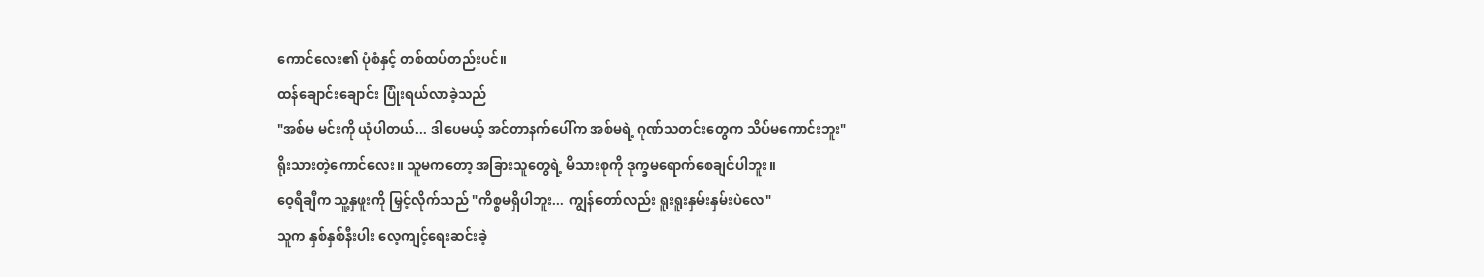ကောင်လေး၏ ပုံစံနှင့် တစ်ထပ်တည်းပင်။
ထန်ချောင်းချောင်း ပြုံးရယ်လာခဲ့သည်
"အစ်မ မင်းကို ယုံပါတယ်... ဒါပေမယ့် အင်တာနက်ပေါ်က အစ်မရဲ့ ဂုဏ်သတင်းတွေက သိပ်မကောင်းဘူး"
ရိုးသားတဲ့ကောင်လေး။ သူမကတော့ အခြားသူတွေရဲ့ မိသားစုကို ဒုက္ခမရောက်စေချင်ပါဘူး။
ဝေ့ရီချီက သူ့နှဖူးကို မြှင့်လိုက်သည် "ကိစ္စမရှိပါဘူး... ကျွန်တော်လည်း ရူးရူးနှမ်းနှမ်းပဲလေ"
သူက နှစ်နှစ်နီးပါး လေ့ကျင့်ရေးဆင်းခဲ့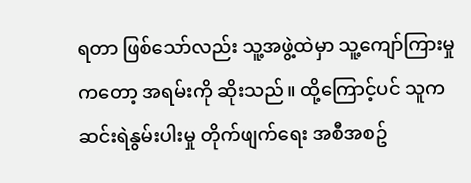ရတာ ဖြစ်သော်လည်း သူ့အဖွဲ့ထဲမှာ သူ့ကျော်ကြားမှုကတော့ အရမ်းကို ဆိုးသည်။ ထို့ကြောင့်ပင် သူက ဆင်းရဲနွမ်းပါးမှု တိုက်ဖျက်ရေး အစီအစဥ်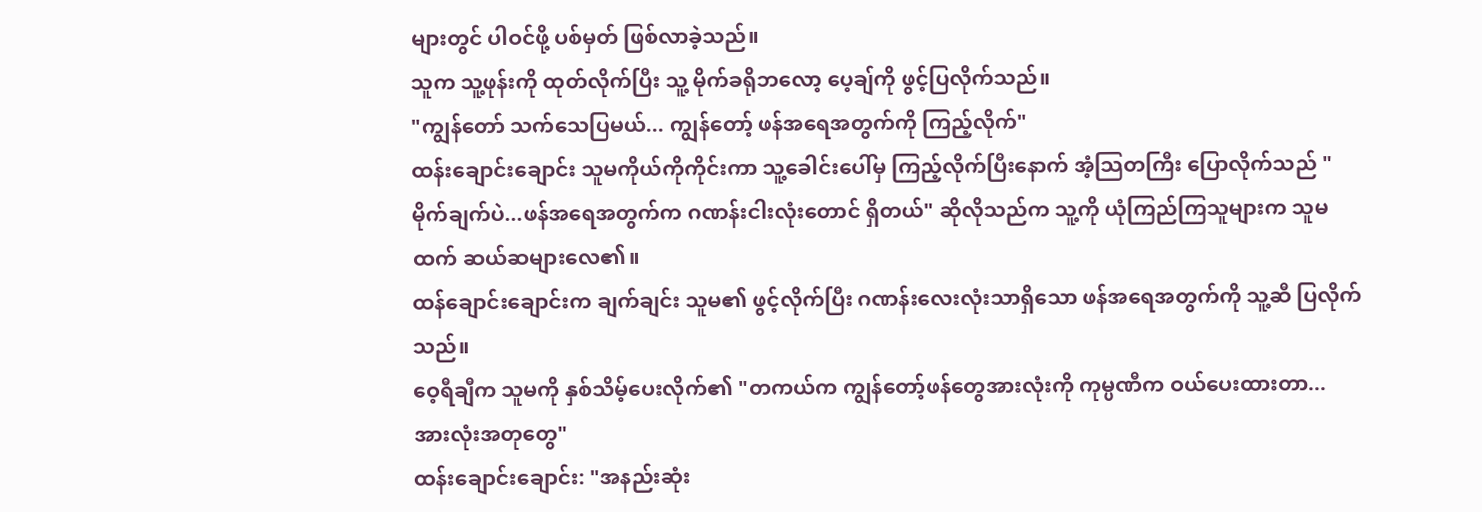များတွင် ပါဝင်ဖို့ ပစ်မှတ် ဖြစ်လာခဲ့သည်။
သူက သူ့ဖုန်းကို ထုတ်လိုက်ပြီး သူ့ မိုက်ခရိုဘလော့ ပေ့ချ်ကို ဖွင့်ပြလိုက်သည်။
"ကျွန်တော် သက်သေပြမယ်... ကျွန်တော့် ဖန်အရေအတွက်ကို ကြည့်လိုက်"
ထန်းချောင်းချောင်း သူမကိုယ်ကိုကိုင်းကာ သူ့ခေါင်းပေါ်မှ ကြည့်လိုက်ပြီးနောက် အံ့သြတကြီး ပြောလိုက်သည် "မိုက်ချက်ပဲ...ဖန်အရေအတွက်က ဂဏန်းငါးလုံးတောင် ရှိတယ်" ဆိုလိုသည်က သူ့ကို ယုံကြည်ကြသူများက သူမထက် ဆယ်ဆများလေ၏။
ထန်ချောင်းချောင်းက ချက်ချင်း သူမ၏ ဖွင့်လိုက်ပြီး ဂဏန်းလေးလုံးသာရှိသော ဖန်အရေအတွက်ကို သူ့ဆီ ပြလိုက်သည်။
ဝေ့ရီချီက သူမကို နှစ်သိမ့်ပေးလိုက်၏ "တကယ်က ကျွန်တော့်ဖန်တွေအားလုံးကို ကုမ္ပဏီက ဝယ်ပေးထားတာ... အားလုံးအတုတွေ"
ထန်းချောင်းချောင်း: "အနည်းဆုံး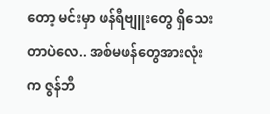တော့ မင်းမှာ ဖန်ရီဗျူးတွေ ရှိသေးတာပဲလေ.. အစ်မဖန်တွေအားလုံးက ဇွန်ဘီ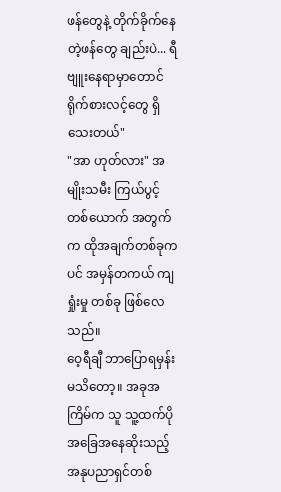ဖန်တွေနဲ့ တိုက်ခိုက်နေတဲ့ဖန်တွေ ချည်းပဲ... ရီဗျူးနေရာမှာတောင် ရိုက်စားလင့်တွေ ရှိသေးတယ်"
"အာ ဟုတ်လား" အမျိုးသမီး ကြယ်ပွင့်တစ်ယောက် အတွက်က ထိုအချက်တစ်ခုကပင် အမှန်တကယ် ကျရှုံးမှု တစ်ခု ဖြစ်လေသည်။
ဝေ့ရီချီ ဘာပြောရမှန်း မသိတော့။ အခုအကြိမ်က သူ သူ့ထက်ပို အခြေအနေဆိုးသည့် အနုပညာရှင်တစ်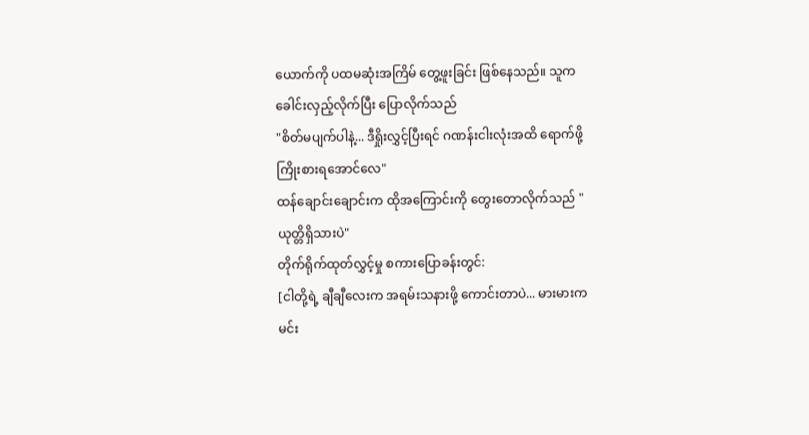ယောက်ကို ပထမဆုံးအကြိမ် တွေ့ဖူးခြင်း ဖြစ်နေသည်။ သူက ခေါင်းလှည့်လိုက်ပြီး ပြောလိုက်သည်
"စိတ်မပျက်ပါနဲ့... ဒီရှိုးလွှင့်ပြီးရင် ဂဏန်းငါးလုံးအထိ ရောက်ဖို့ ကြိုးစားရအောင်လေ"
ထန်ချောင်းချောင်းက ထိုအကြောင်းကို တွေးတောလိုက်သည် "ယုတ္တိရှိသားပဲ"
တိုက်ရိုက်ထုတ်လွှင့်မှု စကားပြောခန်းတွင်:
[ငါတို့ရဲ့ ချီချီလေးက အရမ်းသနားဖို့ ကောင်းတာပဲ... မားမားက မင်း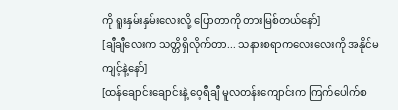ကို ရူးနှမ်းနှမ်းလေးလို့ ပြောတာကို တားမြစ်တယ်နော်]
[ချီချီလေးက သတ္တိရှိလိုက်တာ... သနားစရာကလေးလေးကို အနိုင်မကျင့်နဲ့နော်]
[ထန်ချောင်းချောင်းနဲ့ ဝေ့ရီချီ မူလတန်းကျောင်းက ကြက်ပေါက်စ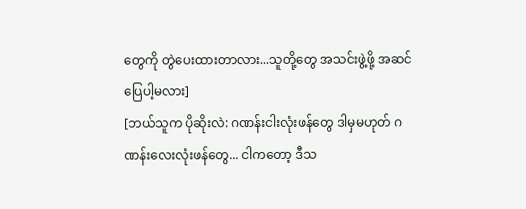တွေကို တွဲပေးထားတာလား...သူတို့တွေ အသင်းဖွဲ့ဖို့ အဆင်ပြေပါ့မလား]
[ဘယ်သူက ပိုဆိုးလဲ: ဂဏန်းငါးလုံးဖန်တွေ ဒါမှမဟုတ် ဂဏန်းလေးလုံးဖန်တွေ... ငါကတော့ ဒီသ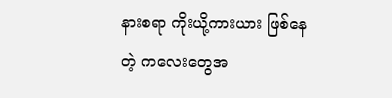နားစရာ ကိုးယို့ကားယား ဖြစ်နေတဲ့ ကလေးတွေအ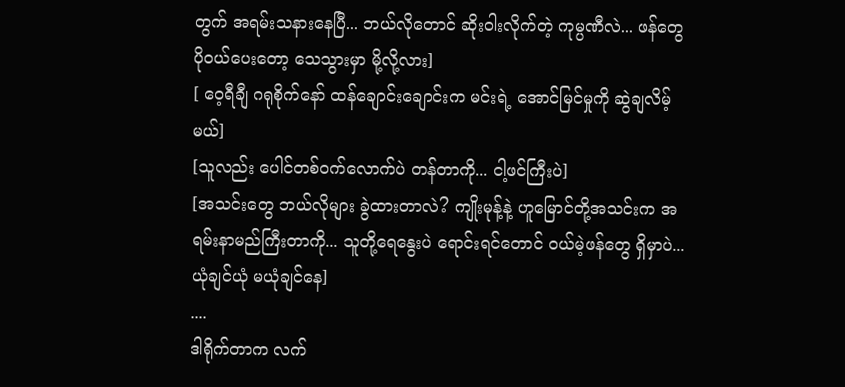တွက် အရမ်းသနားနေပြီ... ဘယ်လိုတောင် ဆိုးဝါးလိုက်တဲ့ ကုမ္ပဏီလဲ... ဖန်တွေ ပိုဝယ်ပေးတော့ သေသွားမှာ မို့လို့လား]
[ ဝေ့ရီချီ ဂရုစိုက်နော် ထန်ချောင်းချောင်းက မင်းရဲ့ အောင်မြင်မှုကို ဆွဲချလိမ့်မယ်]
[သူလည်း ပေါင်တစ်ဝက်လောက်ပဲ တန်တာကို... ငါ့ဖင်ကြီးပဲ]
[အသင်းတွေ ဘယ်လိုများ ခွဲထားတာလဲ? ကျိုးမုန့်နဲ့ ဟူမြောင်တို့အသင်းက အရမ်းနာမည်ကြီးတာကို... သူတို့ရေနွေးပဲ ရောင်းရင်တောင် ဝယ်မဲ့ဖန်တွေ ရှိမှာပဲ... ယုံချင်ယုံ မယုံချင်နေ]
....
ဒါရိုက်တာက လက်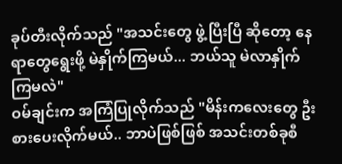ခုပ်တီးလိုက်သည် "အသင်းတွေ ဖွဲ့ပြီးပြီ ဆိုတော့ နေရာတွေရွေးဖို့ မဲနှိုက်ကြမယ်... ဘယ်သူ မဲလာနှိုက်ကြမလဲ"
ဝမ်ချင်းက အကြံပြုလိုက်သည် "မိန်းကလေးတွေ ဦးစားပေးလိုက်မယ်.. ဘာပဲဖြစ်ဖြစ် အသင်းတစ်ခုစီ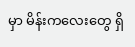မှာ မိန်းကလေးတွေ ရှိ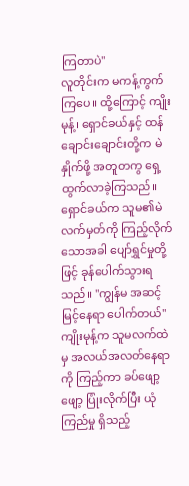ကြတာပဲ"
လူတိုင်းက မကန့်ကွက်ကြပေ။ ထို့ကြောင့် ကျိုးမုန့်၊ ရှောင်ခယ်နှင့် ထန်ချောင်းချောင်းတို့က မဲနှိုက်ဖို့ အတူတကွ ရှေ့ထွက်လာခဲ့ကြသည်။
ရှောင်ခယ်က သူမ၏မဲလက်မှတ်ကို ကြည့်လိုက်သောအခါ ပျော်ရွှင်မှုတို့ဖြင့် ခုန်ပေါက်သွားရသည်။ "ကျွန်မ အဆင့်မြင့်နေရာ ပေါက်တယ်"
ကျိုးမုန့်က သူမလက်ထဲမှ အလယ်အလတ်နေရာကို ကြည့်ကာ ခပ်ဖျော့ဖျော့ ပြုံးလိုက်ပြီး ယုံကြည်မှု ရှိသည့်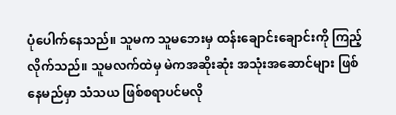ပုံပေါက်နေသည်။ သူမက သူမဘေးမှ ထန်းချောင်းချောင်းကို ကြည့်လိုက်သည်။ သူမလက်ထဲမှ မဲကအဆိုးဆုံး အသုံးအဆောင်များ ဖြစ်နေမည်မှာ သံသယ ဖြစ်စရာပင်မလို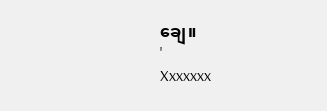ချေ။
'
Xxxxxxx